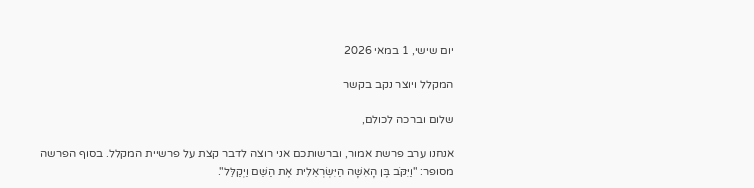יום שישי, 1 במאי 2026

המקלל ויוצר נקב בקשר

שלום וברכה לכולם,

אנחנו ערב פרשת אמור, וברשותכם אני רוצה לדבר קצת על פרשיית המקלל. בסוף הפרשה מסופר: "וַיִּקֹּב בֶּן הָאִשָּׁה הַיִּשְׂרְאֵלִית אֶת הַשֵּׁם וַיְקַלֵּל".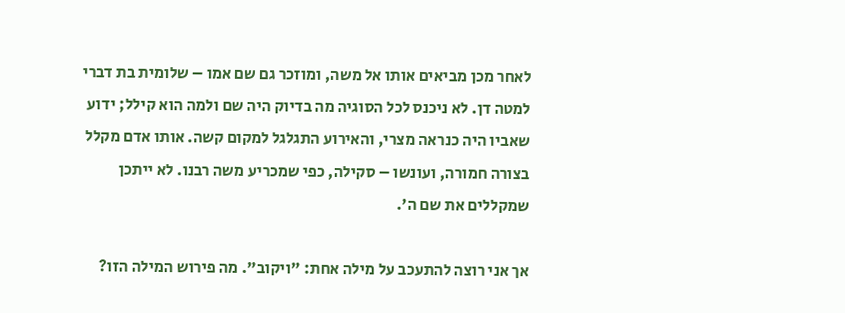לאחר מכן מביאים אותו אל משה, ומוזכר גם שם אמו – שלומית בת דברי למטה דן. לא ניכנס לכל הסוגיה מה בדיוק היה שם ולמה הוא קילל; ידוע שאביו היה כנראה מצרי, והאירוע התגלגל למקום קשה. אותו אדם מקלל בצורה חמורה, ועונשו – סקילה, כפי שמכריע משה רבנו. לא ייתכן שמקללים את שם ה'.

אך אני רוצה להתעכב על מילה אחת: "ויקוב". מה פירוש המילה הזו?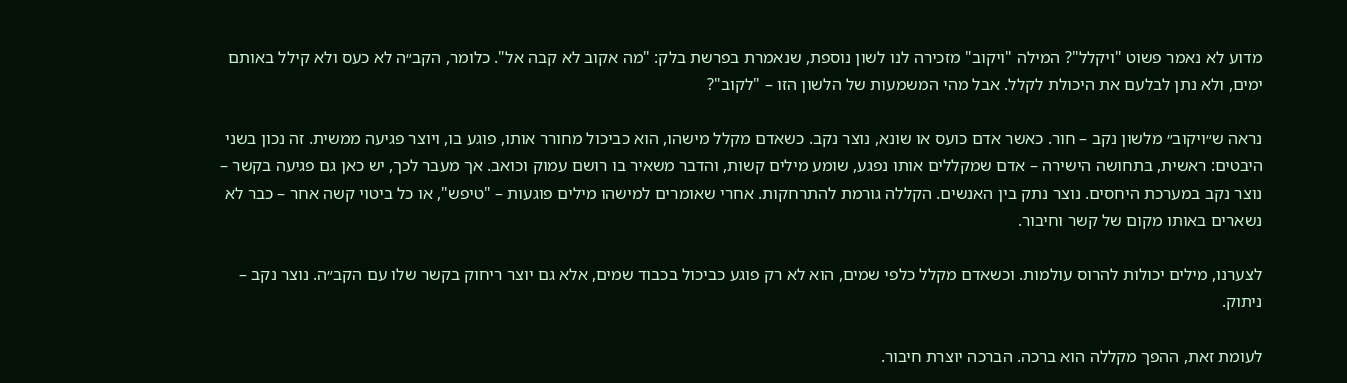מדוע לא נאמר פשוט "ויקלל"? המילה "ויקוב" מזכירה לנו לשון נוספת, שנאמרת בפרשת בלק: "מה אקוב לא קבה אל". כלומר, הקב״ה לא כעס ולא קילל באותם ימים, ולא נתן לבלעם את היכולת לקלל. אבל מהי המשמעות של הלשון הזו – "לקוב"?

נראה ש״ויקוב״ מלשון נקב – חור. כאשר אדם כועס או שונא, נוצר נקב. כשאדם מקלל מישהו, הוא כביכול מחורר אותו, פוגע בו, ויוצר פגיעה ממשית. זה נכון בשני היבטים: ראשית, בתחושה הישירה – אדם שמקללים אותו נפגע, שומע מילים קשות, והדבר משאיר בו רושם עמוק וכואב. אך מעבר לכך, יש כאן גם פגיעה בקשר – נוצר נקב במערכת היחסים. נוצר נתק בין האנשים. הקללה גורמת להתרחקות. אחרי שאומרים למישהו מילים פוגעות – "טיפש", או כל ביטוי קשה אחר – כבר לא נשארים באותו מקום של קשר וחיבור.

לצערנו, מילים יכולות להרוס עולמות. וכשאדם מקלל כלפי שמים, הוא לא רק פוגע כביכול בכבוד שמים, אלא גם יוצר ריחוק בקשר שלו עם הקב״ה. נוצר נקב – ניתוק.

לעומת זאת, ההפך מקללה הוא ברכה. הברכה יוצרת חיבור.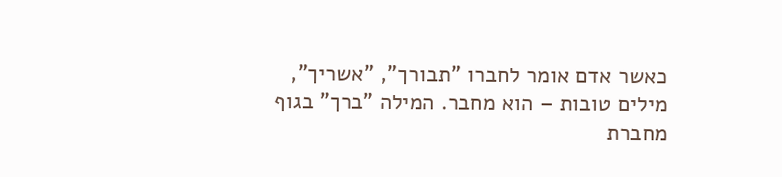כאשר אדם אומר לחברו "תבורך", "אשריך", מילים טובות – הוא מחבר. המילה "ברך" בגוף מחברת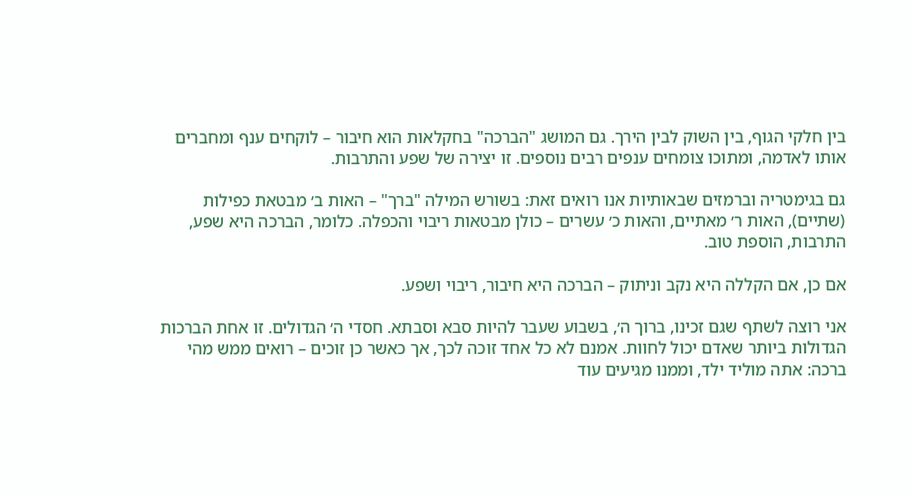בין חלקי הגוף, בין השוק לבין הירך. גם המושג "הברכה" בחקלאות הוא חיבור – לוקחים ענף ומחברים אותו לאדמה, ומתוכו צומחים ענפים רבים נוספים. זו יצירה של שפע והתרבות.

גם בגימטריה וברמזים שבאותיות אנו רואים זאת: בשורש המילה "ברך" – האות ב׳ מבטאת כפילות (שתיים), האות ר׳ מאתיים, והאות כ׳ עשרים – כולן מבטאות ריבוי והכפלה. כלומר, הברכה היא שפע, התרבות, הוספת טוב.

אם כן, אם הקללה היא נקב וניתוק – הברכה היא חיבור, ריבוי ושפע.

אני רוצה לשתף שגם זכינו, ברוך ה׳, בשבוע שעבר להיות סבא וסבתא. חסדי ה׳ הגדולים. זו אחת הברכות הגדולות ביותר שאדם יכול לחוות. אמנם לא כל אחד זוכה לכך, אך כאשר כן זוכים – רואים ממש מהי ברכה: אתה מוליד ילד, וממנו מגיעים עוד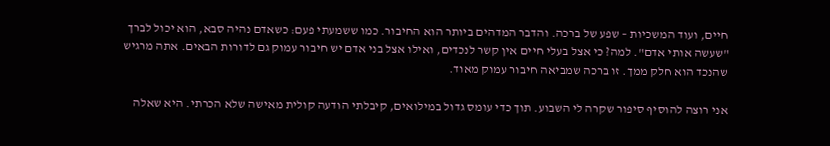חיים, ועוד המשכיות – שפע של ברכה. והדבר המדהים ביותר הוא החיבור. כמו ששמעתי פעם: כשאדם נהיה סבא, הוא יכול לברך "שעשה אותי אדם". למה? כי אצל בעלי חיים אין קשר לנכדים, ואילו אצל בני אדם יש חיבור עמוק גם לדורות הבאים. אתה מרגיש שהנכד הוא חלק ממך. זו ברכה שמביאה חיבור עמוק מאוד.

אני רוצה להוסיף סיפור שקרה לי השבוע. תוך כדי עומס גדול במילואים, קיבלתי הודעה קולית מאישה שלא הכרתי. היא שאלה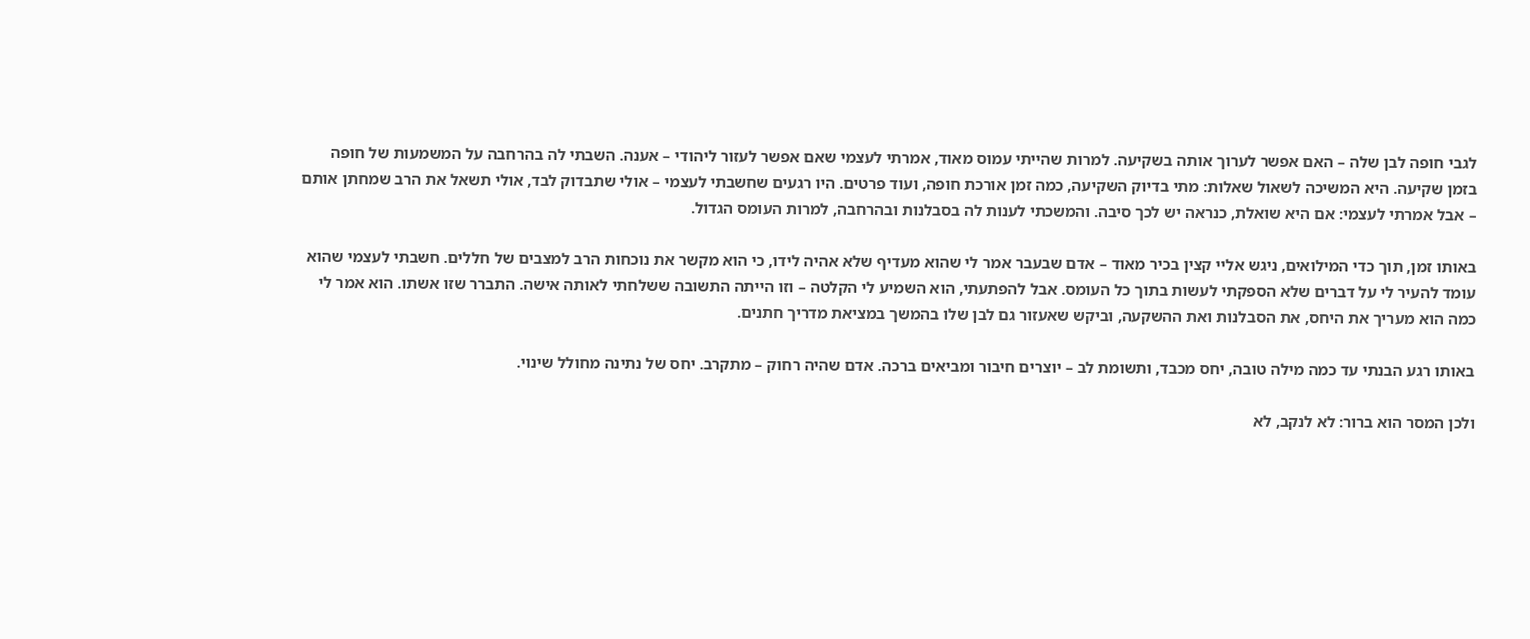לגבי חופה לבן שלה – האם אפשר לערוך אותה בשקיעה. למרות שהייתי עמוס מאוד, אמרתי לעצמי שאם אפשר לעזור ליהודי – אענה. השבתי לה בהרחבה על המשמעות של חופה בזמן שקיעה. היא המשיכה לשאול שאלות: מתי בדיוק השקיעה, כמה זמן אורכת חופה, ועוד פרטים. היו רגעים שחשבתי לעצמי – אולי שתבדוק לבד, אולי תשאל את הרב שמחתן אותם – אבל אמרתי לעצמי: אם היא שואלת, כנראה יש לכך סיבה. והמשכתי לענות לה בסבלנות ובהרחבה, למרות העומס הגדול.

באותו זמן, תוך כדי המילואים, ניגש אליי קצין בכיר מאוד – אדם שבעבר אמר לי שהוא מעדיף שלא אהיה לידו, כי הוא מקשר את נוכחות הרב למצבים של חללים. חשבתי לעצמי שהוא עומד להעיר לי על דברים שלא הספקתי לעשות בתוך כל העומס. אבל להפתעתי, הוא השמיע לי הקלטה – וזו הייתה התשובה ששלחתי לאותה אישה. התברר שזו אשתו. הוא אמר לי כמה הוא מעריך את היחס, את הסבלנות ואת ההשקעה, וביקש שאעזור גם לבן שלו בהמשך במציאת מדריך חתנים.

באותו רגע הבנתי עד כמה מילה טובה, יחס מכבד, ותשומת לב – יוצרים חיבור ומביאים ברכה. אדם שהיה רחוק – מתקרב. יחס של נתינה מחולל שינוי.

ולכן המסר הוא ברור: לא לנקב, לא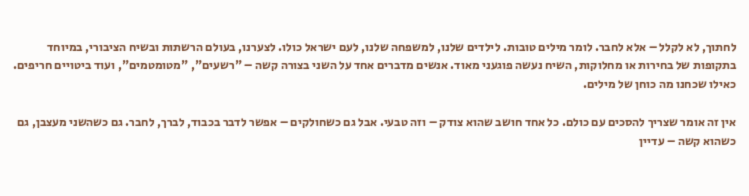לחתוך, לא לקלל – אלא לחבר. לומר מילים טובות. לילדים שלנו, למשפחה שלנו, לעם ישראל כולו. לצערנו, בעולם הרשתות ובשיח הציבורי, במיוחד בתקופות של בחירות או מחלוקות, השיח נעשה פוגעני מאוד. אנשים מדברים אחד על השני בצורה קשה – "רשעים", "מטומטמים", ועוד ביטויים חריפים. כאילו שכחנו מה כוחן של מילים.

אין זה אומר שצריך להסכים עם כולם. כל אחד חושב שהוא צודק – וזה טבעי. אבל גם כשחולקים – אפשר לדבר בכבוד, לברך, לחבר. גם כשהשני מעצבן, גם כשהוא קשה – עדיין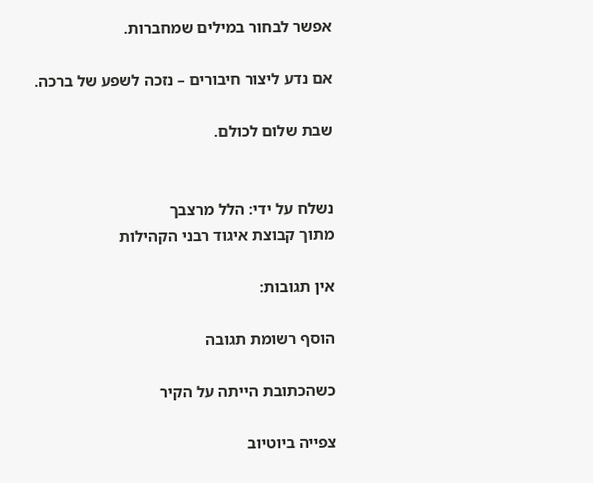אפשר לבחור במילים שמחברות.

אם נדע ליצור חיבורים – נזכה לשפע של ברכה.

שבת שלום לכולם.


נשלח על ידי: הלל מרצבך
מתוך קבוצת איגוד רבני הקהילות

אין תגובות:

הוסף רשומת תגובה

כשהכתובת הייתה על הקיר

צפייה ביוטיוב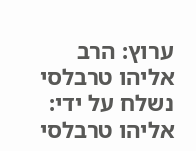ערוץ: הרב אליהו טרבלסי נשלח על ידי: אליהו טרבלסי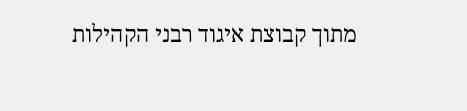מתוך קבוצת איגוד רבני הקהילות